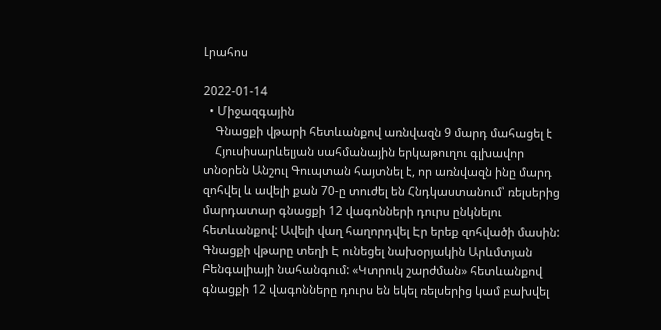Լրահոս

2022-01-14
  • Միջազգային
    Գնացքի վթարի հետևանքով առնվազն 9 մարդ մահացել է
    Հյուսիսարևելյան սահմանային երկաթուղու գլխավոր տնօրեն Անշուլ Գուպտան հայտնել է, որ առնվազն ինը մարդ զոհվել և ավելի քան 70-ը տուժել են Հնդկաստանում՝ ռելսերից մարդատար գնացքի 12 վագոնների դուրս ընկնելու հետևանքով: Ավելի վաղ հաղորդվել Էր երեք զոհվածի մասին: Գնացքի վթարը տեղի Է ունեցել նախօրյակին Արևմտյան Բենգալիայի նահանգում: «Կտրուկ շարժման» հետևանքով գնացքի 12 վագոնները դուրս են եկել ռելսերից կամ բախվել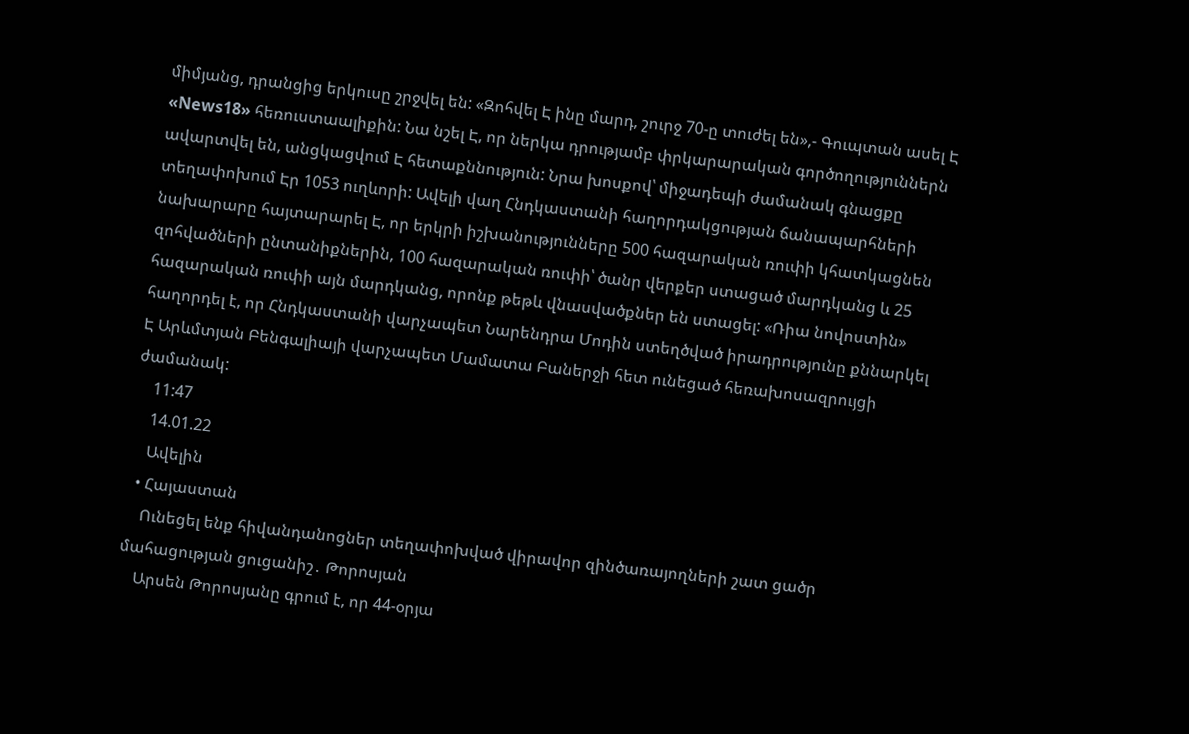միմյանց, դրանցից երկուսը շրջվել են: «Զոհվել Է ինը մարդ, շուրջ 70-ը տուժել են»,- Գուպտան ասել Է «News18» հեռուստաալիքին: Նա նշել Է, որ ներկա դրությամբ փրկարարական գործողություններն ավարտվել են, անցկացվում Է հետաքննություն: Նրա խոսքով՝ միջադեպի ժամանակ գնացքը տեղափոխում Էր 1053 ուղևորի: Ավելի վաղ Հնդկաստանի հաղորդակցության ճանապարհների նախարարը հայտարարել Է, որ երկրի իշխանությունները 500 հազարական ռուփի կհատկացնեն զոհվածների ընտանիքներին, 100 հազարական ռուփի՝ ծանր վերքեր ստացած մարդկանց և 25 հազարական ռուփի այն մարդկանց, որոնք թեթև վնասվածքներ են ստացել: «Ռիա նովոստին» հաղորդել է, որ Հնդկաստանի վարչապետ Նարենդրա Մոդին ստեղծված իրադրությունը քննարկել Է Արևմտյան Բենգալիայի վարչապետ Մամատա Բաներջի հետ ունեցած հեռախոսազրույցի ժամանակ:
    11:47
    14.01.22
    Ավելին
  • Հայաստան
    Ունեցել ենք հիվանդանոցներ տեղափոխված վիրավոր զինծառայողների շատ ցածր մահացության ցուցանիշ․ Թորոսյան
    Արսեն Թորոսյանը գրում է, որ 44-օրյա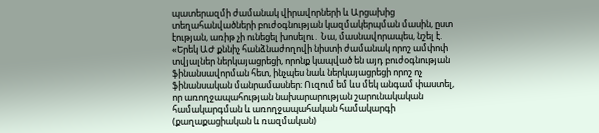պատերազմի ժամանակ վիրավորների և Արցախից տեղահանվածների բուժօգնության կազմակերպման մասին, ըստ էության, առիթ չի ունեցել խոսելու․ Նա, մասնավորապես, նշել է. «Երեկ ԱԺ քննիչ հանձնաժողովի նիստի ժամանակ որոշ ամփոփ տվյալներ ներկայացրեցի, որոնք կապված են այդ բուժօգնության ֆինանսավորման հետ, ինչպես նաև ներկայացրեցի որոշ ոչ ֆինանսական մանրամասներ։ Ուզում եմ ևս մեկ անգամ փաստել, որ առողջապահության նախարարության շարունակական համակարգման և առողջապահական համակարգի (քաղաքացիական և ռազմական)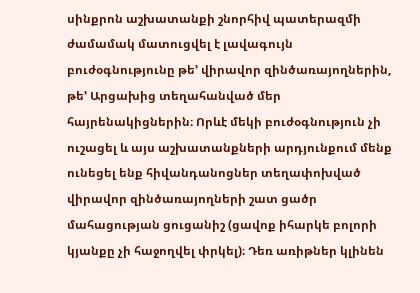սինքրոն աշխատանքի շնորհիվ պատերազմի ժամամակ մատուցվել է լավագույն բուժօգնությունը թե’ վիրավոր զինծառայողներին, թե’ Արցախից տեղահանված մեր հայրենակիցներին։ Որևէ մեկի բուժօգնություն չի ուշացել և այս աշխատանքների արդյունքում մենք ունեցել ենք հիվանդանոցներ տեղափոխված վիրավոր զինծառայողների շատ ցածր մահացության ցուցանիշ (ցավոք իհարկե բոլորի կյանքը չի հաջողվել փրկել)։ Դեռ առիթներ կլինեն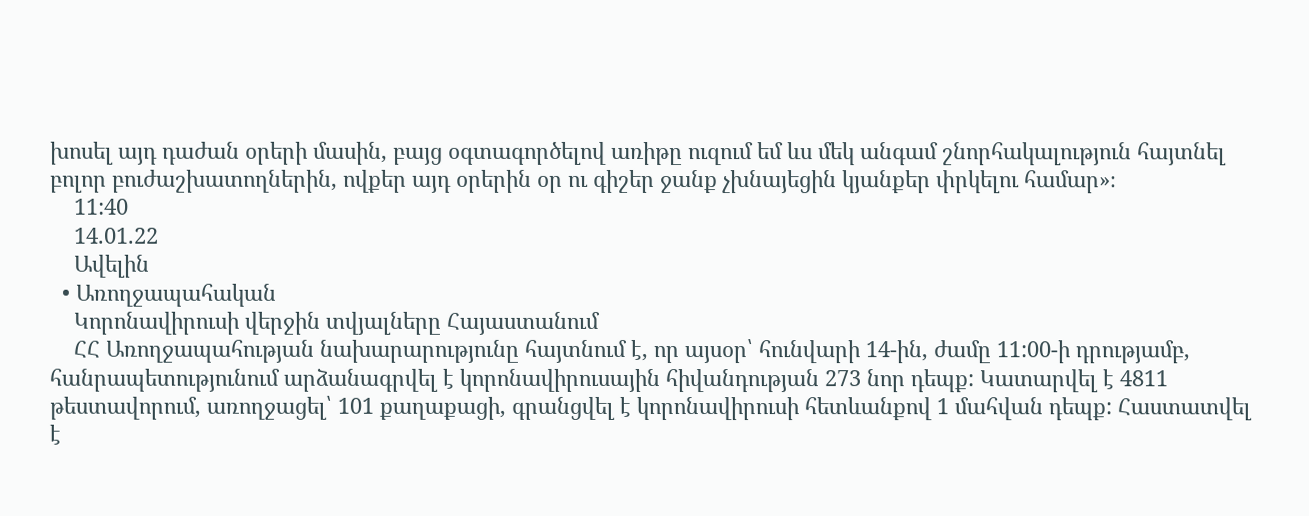խոսել այդ դաժան օրերի մասին, բայց օգտագործելով առիթը ուզում եմ ևս մեկ անգամ շնորհակալություն հայտնել բոլոր բուժաշխատողներին, ովքեր այդ օրերին օր ու գիշեր ջանք չխնայեցին կյանքեր փրկելու համար»։
    11:40
    14.01.22
    Ավելին
  • Առողջապահական
    Կորոնավիրուսի վերջին տվյալները Հայաստանում
    ՀՀ Առողջապահության նախարարությունը հայտնում է, որ այսօր՝ հունվարի 14-ին, ժամը 11:00-ի դրությամբ, հանրապետությունում արձանագրվել է կորոնավիրուսային հիվանդության 273 նոր դեպք: Կատարվել է 4811 թեստավորում, առողջացել՝ 101 քաղաքացի, գրանցվել է կորոնավիրուսի հետևանքով 1 մահվան դեպք: Հաստատվել է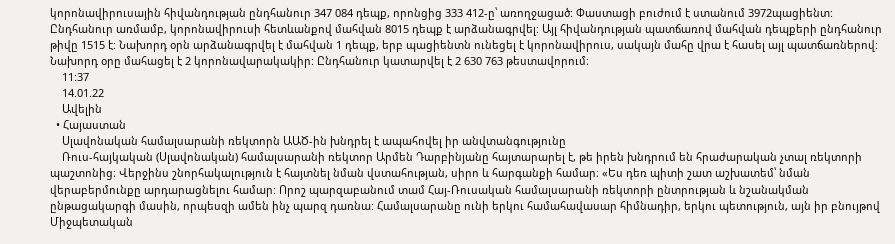կորոնավիրուսային հիվանդության ընդհանուր 347 084 դեպք, որոնցից 333 412-ը՝ առողջացած: Փաստացի բուժում է ստանում 3972պացիենտ: Ընդհանուր առմամբ, կորոնավիրուսի հետևանքով մահվան 8015 դեպք է արձանագրվել: Այլ հիվանդության պատճառով մահվան դեպքերի ընդհանուր թիվը 1515 է: Նախորդ օրն արձանագրվել է մահվան 1 դեպք, երբ պացիենտն ունեցել է կորոնավիրուս, սակայն մահը վրա է հասել այլ պատճառներով: Նախորդ օրը մահացել է 2 կորոնավարակակիր: Ընդհանուր կատարվել է 2 630 763 թեստավորում։
    11:37
    14.01.22
    Ավելին
  • Հայաստան
    Սլավոնական համալսարանի ռեկտորն ԱԱԾ-ին խնդրել է ապահովել իր անվտանգությունը
    Ռուս-հայկական (Սլավոնական) համալսարանի ռեկտոր Արմեն Դարբինյանը հայտարարել է, թե իրեն խնդրում են հրաժարական չտալ ռեկտորի պաշտոնից։ Վերջինս շնորհակալություն է հայտնել նման վստահության, սիրո և հարգանքի համար։ «Ես դեռ պիտի շատ աշխատեմ՝ նման վերաբերմունքը արդարացնելու համար: Որոշ պարզաբանում տամ Հայ-Ռուսական համալսարանի ռեկտորի ընտրության և նշանակման ընթացակարգի մասին, որպեսզի ամեն ինչ պարզ դառնա: Համալսարանը ունի երկու համահավասար հիմնադիր, երկու պետություն, այն իր բնույթով Միջպետական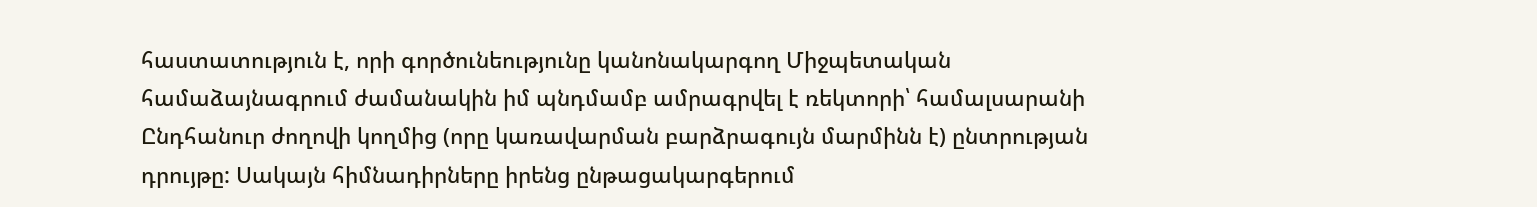հաստատություն է, որի գործունեությունը կանոնակարգող Միջպետական համաձայնագրում ժամանակին իմ պնդմամբ ամրագրվել է ռեկտորի՝ համալսարանի Ընդհանուր ժողովի կողմից (որը կառավարման բարձրագույն մարմինն է) ընտրության դրույթը: Սակայն հիմնադիրները իրենց ընթացակարգերում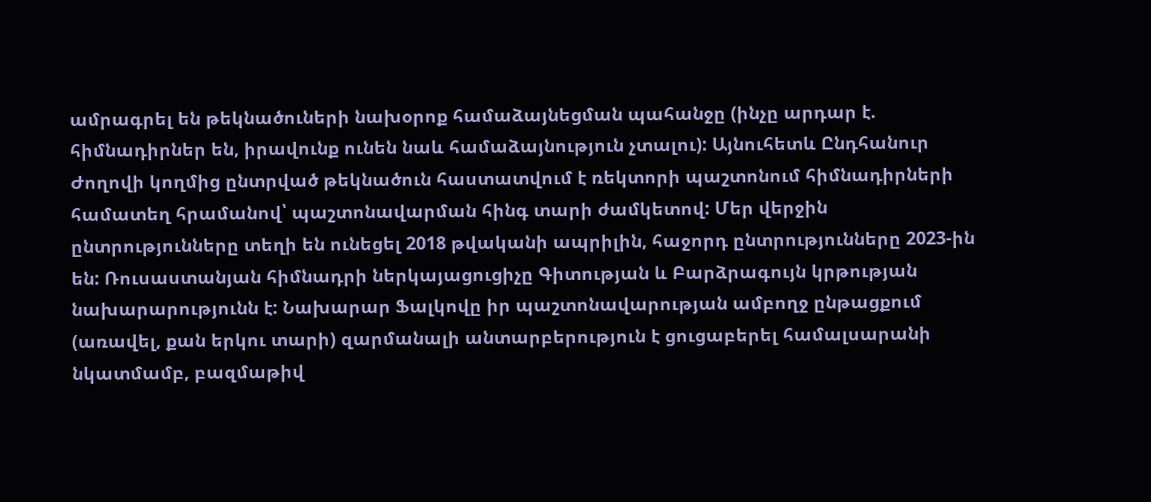ամրագրել են թեկնածուների նախօրոք համաձայնեցման պահանջը (ինչը արդար է. հիմնադիրներ են, իրավունք ունեն նաև համաձայնություն չտալու): Այնուհետև Ընդհանուր Ժողովի կողմից ընտրված թեկնածուն հաստատվում է ռեկտորի պաշտոնում հիմնադիրների համատեղ հրամանով՝ պաշտոնավարման հինգ տարի ժամկետով: Մեր վերջին ընտրությունները տեղի են ունեցել 2018 թվականի ապրիլին, հաջորդ ընտրությունները 2023-ին են: Ռուսաստանյան հիմնադրի ներկայացուցիչը Գիտության և Բարձրագույն կրթության նախարարությունն է: Նախարար Ֆալկովը իր պաշտոնավարության ամբողջ ընթացքում (առավել, քան երկու տարի) զարմանալի անտարբերություն է ցուցաբերել համալսարանի նկատմամբ, բազմաթիվ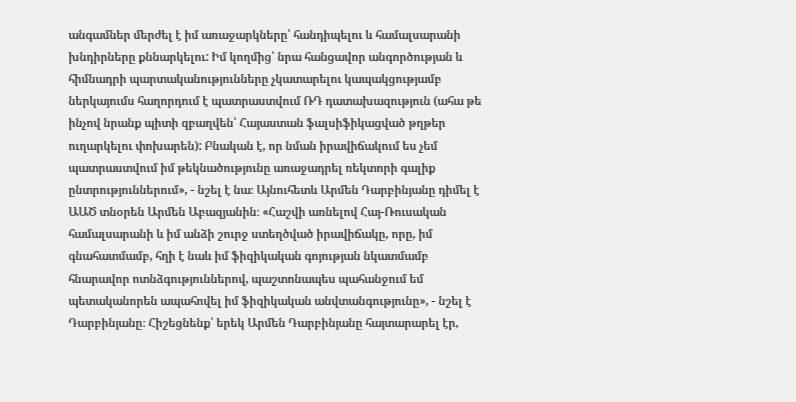անգամներ մերժել է իմ առաջարկները՝ հանդիպելու և համալսարանի խնդիրները քննարկելու: Իմ կողմից՝ նրա հանցավոր անգործության և հիմնադրի պարտականությունները չկատարելու կապակցությամբ ներկայումս հաղորդում է պատրաստվում ՌԴ դատախազություն (ահա թե ինչով նրանք պիտի զբաղվեն՝ Հայաստան ֆալսիֆիկացված թղթեր ուղարկելու փոխարեն): Բնական է, որ նման իրավիճակում ես չեմ պատրաստվում իմ թեկնածությունը առաջադրել ռեկտորի գալիք ընտրություններում», - նշել է նա։ Այնուհետև Արմեն Դարբինյանը դիմել է ԱԱԾ տնօրեն Արմեն Աբազյանին։ «Հաշվի առնելով Հայ-Ռուսական համալսարանի և իմ անձի շուրջ ստեղծված իրավիճակը, որը, իմ գնահատմամբ, հղի է նաև իմ ֆիզիկական գոյության նկատմամբ հնարավոր ոտնձգություններով, պաշտոնապես պահանջում եմ պետականորեն ապահովել իմ ֆիզիկական անվտանգությունը», - նշել է Դարբինյանը։ Հիշեցնենք՝ երեկ Արմեն Դարբինյանը հայտարարել էր,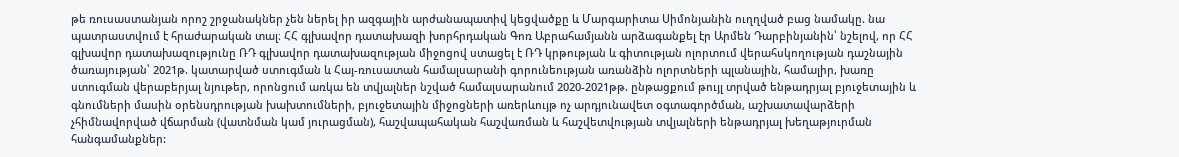թե ռուսաստանյան որոշ շրջանակներ չեն ներել իր ազգային արժանապատիվ կեցվածքը և Մարգարիտա Սիմոնյանին ուղղված բաց նամակը. նա պատրաստվում է հրաժարական տալ։ ՀՀ գլխավոր դատախազի խորհրդական Գոռ Աբրահամյանն արձագանքել էր Արմեն Դարբինյանին՝ նշելով, որ ՀՀ գլխավոր դատախազությունը ՌԴ գլխավոր դատախազության միջոցով ստացել է ՌԴ կրթության և գիտության ոլորտում վերահսկողության դաշնային ծառայության՝ 2021թ. կատարված ստուգման և Հայ-ռուսատան համալսարանի գորունեության առանձին ոլորտների պլանային, համալիր, խառը ստուգման վերաբերյալ նյութեր, որոնցում առկա են տվյալներ նշված համալսարանում 2020-2021թթ. ընթացքում թույլ տրված ենթադրյալ բյուջետային և գնումների մասին օրենսդրության խախտումների, բյուջետային միջոցների առերևույթ ոչ արդյունավետ օգտագործման, աշխատավարձերի չհիմնավորված վճարման (վատնման կամ յուրացման), հաշվապահական հաշվառման և հաշվետվության տվյալների ենթադրյալ խեղաթյուրման հանգամանքներ: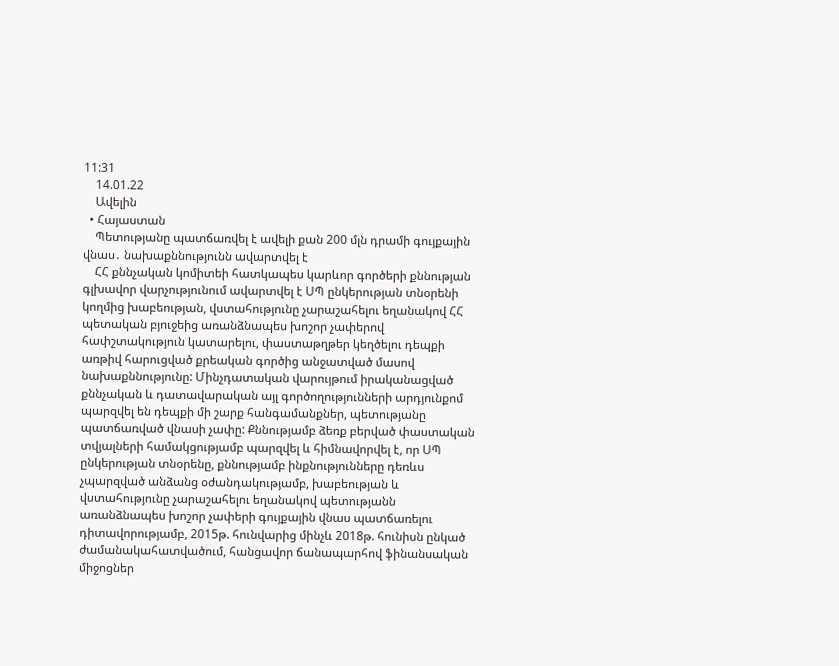11:31
    14.01.22
    Ավելին
  • Հայաստան
    Պետությանը պատճառվել է ավելի քան 200 մլն դրամի գույքային վնաս․ նախաքննությունն ավարտվել է
    ՀՀ քննչական կոմիտեի հատկապես կարևոր գործերի քննության գլխավոր վարչությունում ավարտվել է ՍՊ ընկերության տնօրենի կողմից խաբեության, վստահությունը չարաշահելու եղանակով ՀՀ պետական բյուջեից առանձնապես խոշոր չափերով հափշտակություն կատարելու, փաստաթղթեր կեղծելու դեպքի առթիվ հարուցված քրեական գործից անջատված մասով նախաքննությունը: Մինչդատական վարույթում իրականացված քննչական և դատավարական այլ գործողությունների արդյունքոմ պարզվել են դեպքի մի շարք հանգամանքներ, պետությանը պատճառված վնասի չափը: Քննությամբ ձեռք բերված փաստական տվյալների համակցությամբ պարզվել և հիմնավորվել է, որ ՍՊ ընկերության տնօրենը, քննությամբ ինքնությունները դեռևս չպարզված անձանց օժանդակությամբ, խաբեության և վստահությունը չարաշահելու եղանակով պետությանն առանձնապես խոշոր չափերի գույքային վնաս պատճառելու դիտավորությամբ, 2015թ. հունվարից մինչև 2018թ. հունիսն ընկած ժամանակահատվածում, հանցավոր ճանապարհով ֆինանսական միջոցներ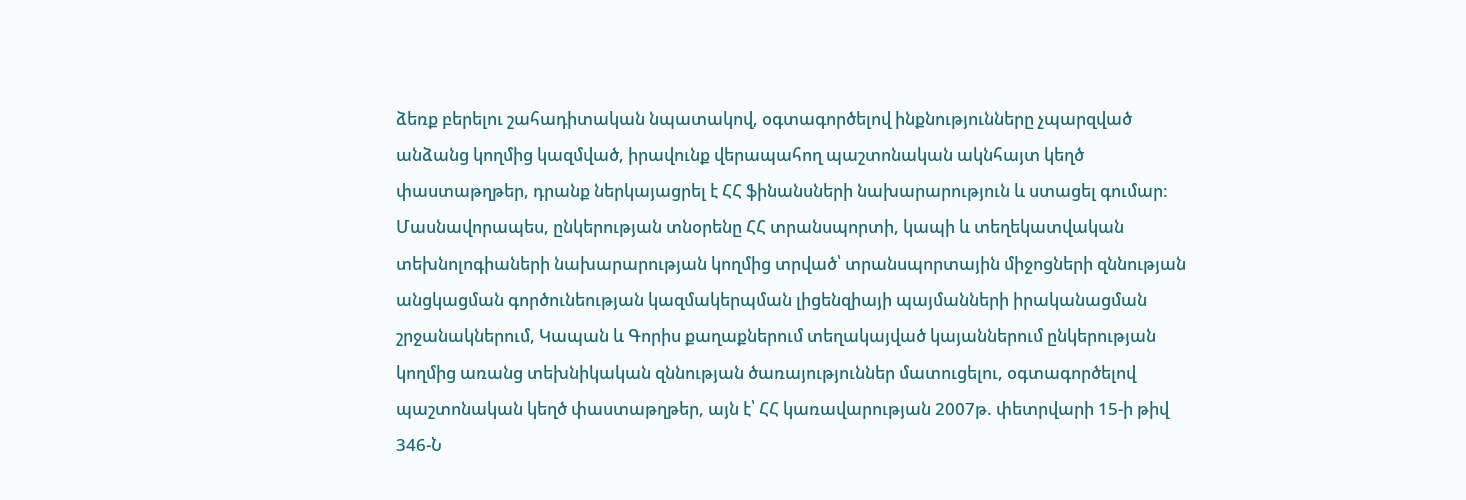ձեռք բերելու շահադիտական նպատակով, օգտագործելով ինքնությունները չպարզված անձանց կողմից կազմված, իրավունք վերապահող պաշտոնական ակնհայտ կեղծ փաստաթղթեր, դրանք ներկայացրել է ՀՀ ֆինանսների նախարարություն և ստացել գումար: Մասնավորապես, ընկերության տնօրենը ՀՀ տրանսպորտի, կապի և տեղեկատվական տեխնոլոգիաների նախարարության կողմից տրված՝ տրանսպորտային միջոցների զննության անցկացման գործունեության կազմակերպման լիցենզիայի պայմանների իրականացման շրջանակներում, Կապան և Գորիս քաղաքներում տեղակայված կայաններում ընկերության կողմից առանց տեխնիկական զննության ծառայություններ մատուցելու, օգտագործելով պաշտոնական կեղծ փաստաթղթեր, այն է՝ ՀՀ կառավարության 2007թ. փետրվարի 15-ի թիվ 346-Ն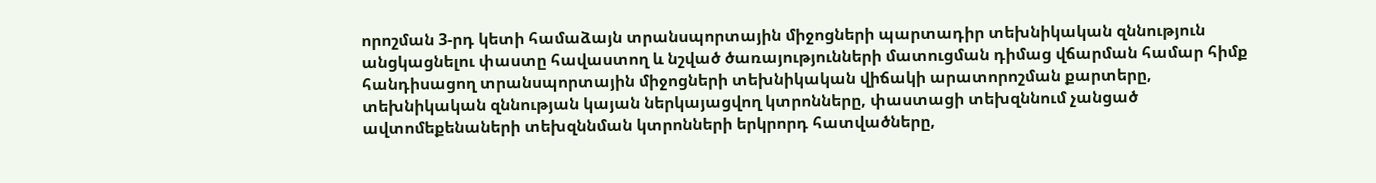որոշման 3-րդ կետի համաձայն տրանսպորտային միջոցների պարտադիր տեխնիկական զննություն անցկացնելու փաստը հավաստող և նշված ծառայությունների մատուցման դիմաց վճարման համար հիմք հանդիսացող տրանսպորտային միջոցների տեխնիկական վիճակի արատորոշման քարտերը, տեխնիկական զննության կայան ներկայացվող կտրոնները, փաստացի տեխզննում չանցած ավտոմեքենաների տեխզննման կտրոնների երկրորդ հատվածները,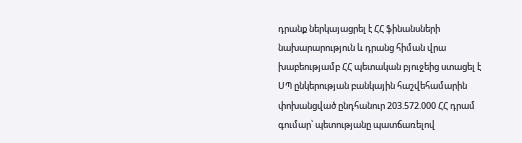դրանք ներկայացրել է ՀՀ ֆինանսների նախարարություն և դրանց հիման վրա խաբեությամբ ՀՀ պետական բյուջեից ստացել է ՍՊ ընկերության բանկային հաշվեհամարին փոխանցված ընդհանուր 203.572.000 ՀՀ դրամ գումար՝ պետությանը պատճառելով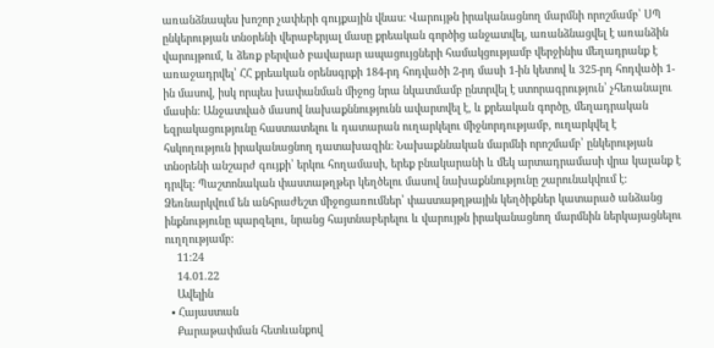առանձնապես խոշոր չափերի գույքային վնաս: Վարույթն իրականացնող մարմնի որոշմամբ՝ ՍՊ ընկերության տնօրենի վերաբերյալ մասը քրեական գործից անջատվել, առանձնացվել է առանձին վարույթում, և ձեռք բերված բավարար ապացույցների համակցությամբ վերջինիս մեղադրանք է առաջադրվել՝ ՀՀ քրեական օրենսգրքի 184-րդ հոդվածի 2-րդ մասի 1-ին կետով և 325-րդ հոդվածի 1-ին մասով, իսկ որպես խափանման միջոց նրա նկատմամբ ընտրվել է ստորագրություն՝ չհեռանալու մասին: Անջատված մասով նախաքննությունն ավարտվել է, և քրեական գործը, մեղադրական եզրակացությունը հաստատելու և դատարան ուղարկելու միջնորդությամբ, ուղարկվել է հսկողություն իրականացնող դատախազին: Նախաքննական մարմնի որոշմամբ՝ ընկերության տնօրենի անշարժ գույքի՝ երկու հողամասի, երեք բնակարանի և մեկ արտադրամասի վրա կալանք է դրվել: Պաշտոնական փաստաթղթեր կեղծելու մասով նախաքննությունը շարունակվում է: Ձեռնարկվում են անհրաժեշտ միջոցառումներ՝ փաստաթղթային կեղծիքներ կատարած անձանց ինքնությունը պարզելու, նրանց հայտնաբերելու և վարույթն իրականացնող մարմնին ներկայացնելու ուղղությամբ:
    11:24
    14.01.22
    Ավելին
  • Հայաստան
    Քարաթափման հետևանքով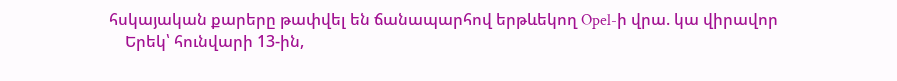հսկայական քարերը թափվել են ճանապարհով երթևեկող Opel-ի վրա. կա վիրավոր
    Երեկ՝ հունվարի 13-ին,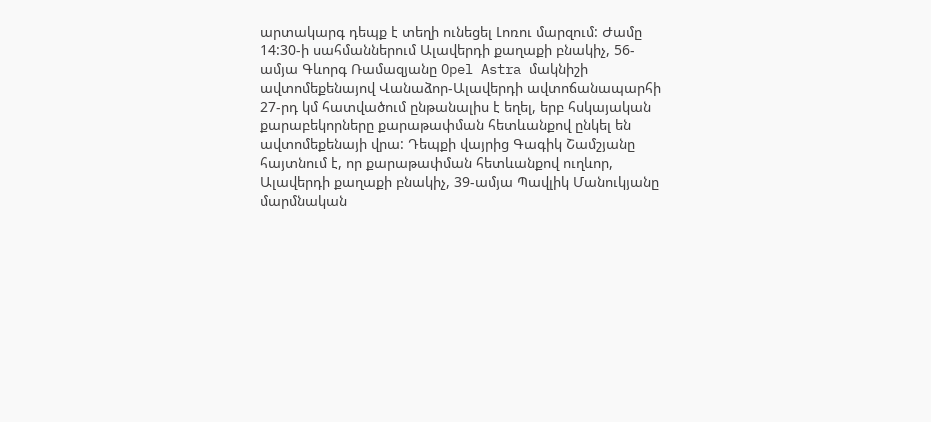արտակարգ դեպք է տեղի ունեցել Լոռու մարզում: Ժամը 14:30-ի սահմաններում Ալավերդի քաղաքի բնակիչ, 56-ամյա Գևորգ Ռամազյանը Opel Astra մակնիշի ավտոմեքենայով Վանաձոր-Ալավերդի ավտոճանապարհի 27-րդ կմ հատվածում ընթանալիս է եղել, երբ հսկայական քարաբեկորները քարաթափման հետևանքով ընկել են ավտոմեքենայի վրա: Դեպքի վայրից Գագիկ Շամշյանը հայտնում է, որ քարաթափման հետևանքով ուղևոր, Ալավերդի քաղաքի բնակիչ, 39-ամյա Պավլիկ Մանուկյանը մարմնական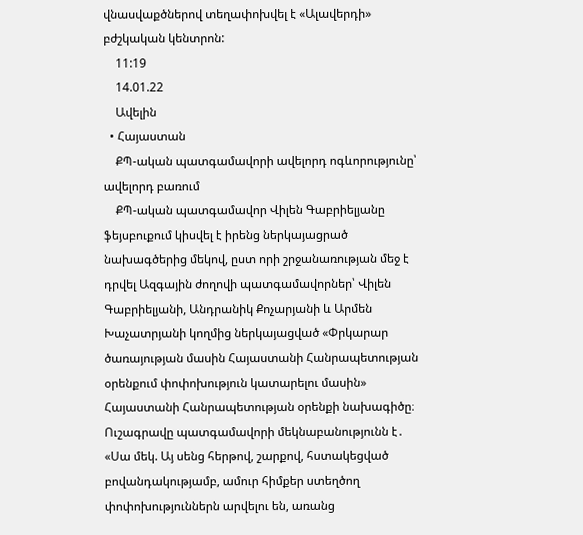վնասվաքծներով տեղափոխվել է «Ալավերդի» բժշկական կենտրոն:
    11:19
    14.01.22
    Ավելին
  • Հայաստան
    ՔՊ-ական պատգամավորի ավելորդ ոգևորությունը՝ ավելորդ բառում
    ՔՊ-ական պատգամավոր Վիլեն Գաբրիելյանը ֆեյսբուքում կիսվել է իրենց ներկայացրած նախագծերից մեկով, ըստ որի շրջանառության մեջ է դրվել Ազգային ժողովի պատգամավորներ՝ Վիլեն Գաբրիելյանի, Անդրանիկ Քոչարյանի և Արմեն Խաչատրյանի կողմից ներկայացված «Փրկարար ծառայության մասին Հայաստանի Հանրապետության օրենքում փոփոխություն կատարելու մասին» Հայաստանի Հանրապետության օրենքի նախագիծը։ Ուշագրավը պատգամավորի մեկնաբանությունն է․ «Սա մեկ. Այ սենց հերթով, շարքով, հստակեցված բովանդակությամբ, ամուր հիմքեր ստեղծող փոփոխություններն արվելու են, առանց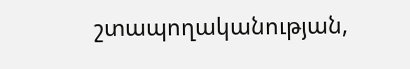շտապողականության,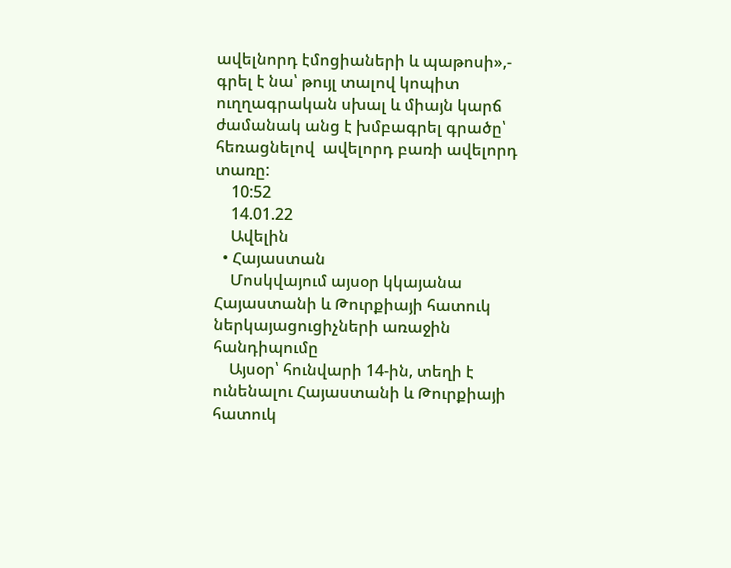ավելնորդ էմոցիաների և պաթոսի»,- գրել է նա՝ թույլ տալով կոպիտ ուղղագրական սխալ և միայն կարճ ժամանակ անց է խմբագրել գրածը՝ հեռացնելով  ավելորդ բառի ավելորդ տառը:
    10:52
    14.01.22
    Ավելին
  • Հայաստան
    Մոսկվայում այսօր կկայանա Հայաստանի և Թուրքիայի հատուկ ներկայացուցիչների առաջին հանդիպումը
    Այսօր՝ հունվարի 14-ին, տեղի է ունենալու Հայաստանի և Թուրքիայի հատուկ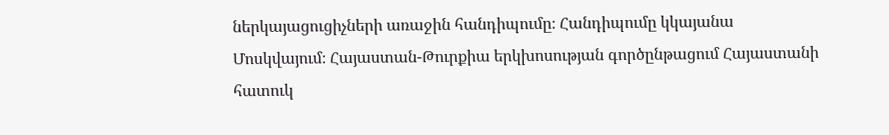ներկայացուցիչների առաջին հանդիպումը։ Հանդիպումը կկայանա Մոսկվայում։ Հայաստան-Թուրքիա երկխոսության գործընթացում Հայաստանի հատուկ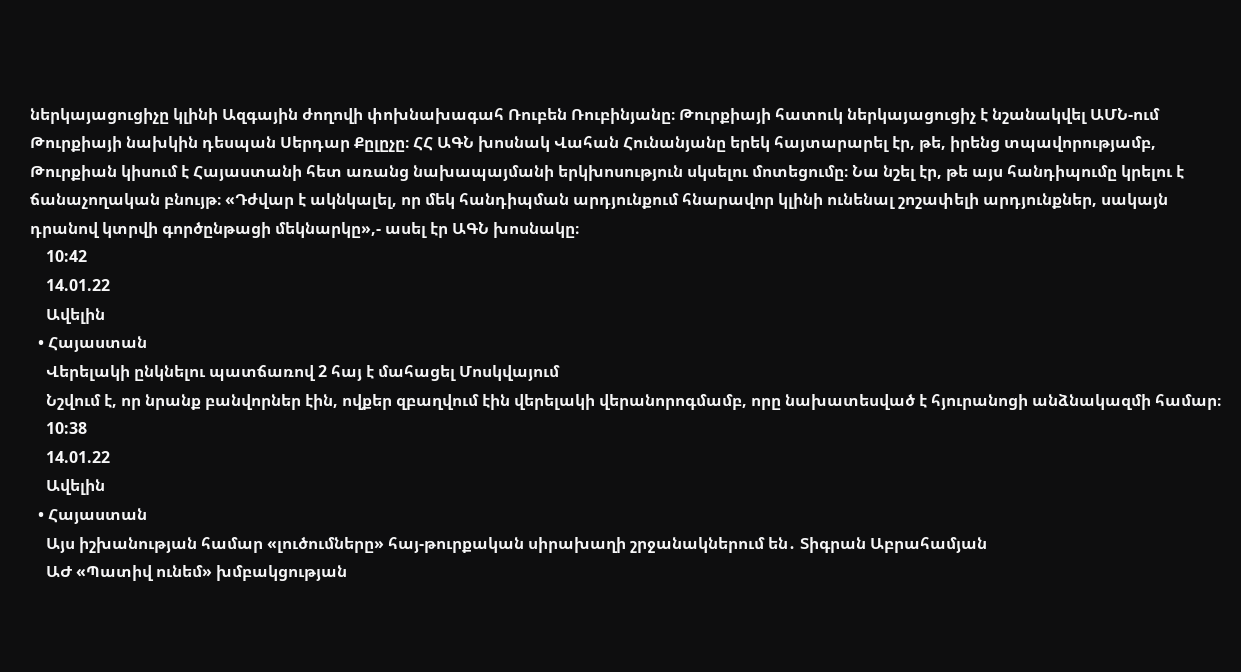ներկայացուցիչը կլինի Ազգային ժողովի փոխնախագահ Ռուբեն Ռուբինյանը։ Թուրքիայի հատուկ ներկայացուցիչ է նշանակվել ԱՄՆ-ում Թուրքիայի նախկին դեսպան Սերդար Քըլըչը։ ՀՀ ԱԳՆ խոսնակ Վահան Հունանյանը երեկ հայտարարել էր, թե, իրենց տպավորությամբ, Թուրքիան կիսում է Հայաստանի հետ առանց նախապայմանի երկխոսություն սկսելու մոտեցումը։ Նա նշել էր, թե այս հանդիպումը կրելու է ճանաչողական բնույթ։ «Դժվար է ակնկալել, որ մեկ հանդիպման արդյունքում հնարավոր կլինի ունենալ շոշափելի արդյունքներ, սակայն դրանով կտրվի գործընթացի մեկնարկը»,- ասել էր ԱԳՆ խոսնակը։
    10:42
    14.01.22
    Ավելին
  • Հայաստան
    Վերելակի ընկնելու պատճառով 2 հայ է մահացել Մոսկվայում
    Նշվում է, որ նրանք բանվորներ էին, ովքեր զբաղվում էին վերելակի վերանորոգմամբ, որը նախատեսված է հյուրանոցի անձնակազմի համար։
    10:38
    14.01.22
    Ավելին
  • Հայաստան
    Այս իշխանության համար «լուծումները» հայ-թուրքական սիրախաղի շրջանակներում են․ Տիգրան Աբրահամյան
    ԱԺ «Պատիվ ունեմ» խմբակցության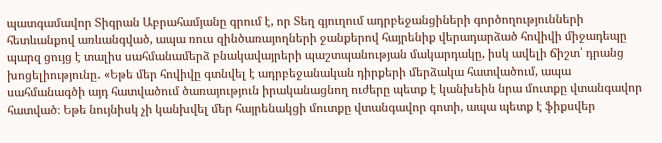պատգամավոր Տիգրան Աբրահամյանը գրում է, որ Տեղ գյուղում ադրբեջանցիների գործողությունների հետևանքով առևանգված, ապա ռուս զինծառայողների ջանքերով հայրենիք վերադարձած հովիվի միջադեպը պարզ ցույց է տալիս սահմանամերձ բնակավայրերի պաշտպանության մակարդակը, իսկ ավելի ճիշտ՝ դրանց խոցելիությունը․ «Եթե մեր հովիվը գտնվել է ադրբեջանական դիրքերի մերձակա հատվածում, ապա սահմանագծի այդ հատվածում ծառայություն իրականացնող ուժերը պետք է կանխեին նրա մուտքը վտանգավոր հատված։ Եթե նույնիսկ չի կանխվել մեր հայրենակցի մուտքը վտանգավոր գոտի, ապա պետք է ֆիքսվեր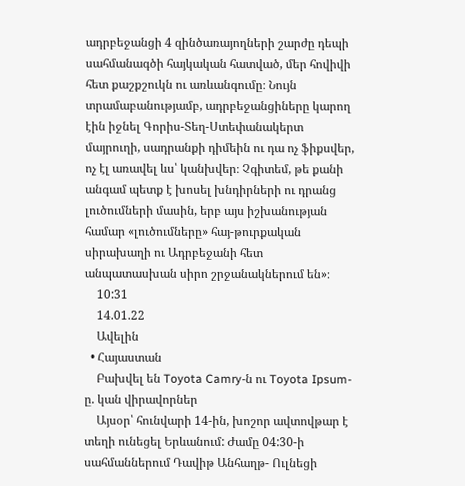ադրբեջանցի 4 զինծառայողների շարժը դեպի սահմանագծի հայկական հատված, մեր հովիվի հետ քաշքշուկն ու առևանգումը։ Նույն տրամաբանությամբ, ադրբեջանցիները կարող էին իջնել Գորիս-Տեղ-Ստեփանակերտ մայրուղի, սադրանքի դիմեին ու դա ոչ ֆիքսվեր, ոչ էլ առավել ևս՝ կանխվեր։ Չգիտեմ, թե քանի անգամ պետք է խոսել խնդիրների ու դրանց լուծումների մասին, երբ այս իշխանության համար «լուծումները» հայ-թուրքական սիրախաղի ու Ադրբեջանի հետ անպատասխան սիրո շրջանակներում են»։
    10:31
    14.01.22
    Ավելին
  • Հայաստան
    Բախվել են Toyota Camry-ն ու Toyota Ipsum-ը. կան վիրավորներ
    Այսօր՝ հունվարի 14-ին, խոշոր ավտովթար է տեղի ունեցել Երևանում: Ժամը 04:30-ի սահմաններում Դավիթ Անհաղթ- Ուլնեցի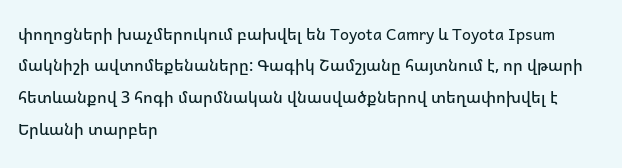փողոցների խաչմերուկում բախվել են Toyota Camry և Toyota Ipsum մակնիշի ավտոմեքենաները: Գագիկ Շամշյանը հայտնում է, որ վթարի հետևանքով 3 հոգի մարմնական վնասվածքներով տեղափոխվել է Երևանի տարբեր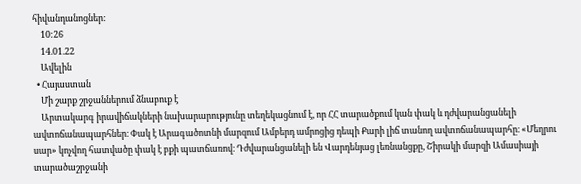հիվանդանոցներ:
    10:26
    14.01.22
    Ավելին
  • Հայաստան
    Մի շարք շրջաններում ձնաբուք է
    Արտակարգ իրավիճակների նախարարությունը տեղեկացնում է, որ ՀՀ տարածքում կան փակ և դժվարանցանելի ավտոճանապարհներ։ Փակ է Արագածոտնի մարզում Ամբերդ ամրոցից դեպի Քարի լիճ տանող ավտոճանապարհը։ «Մեղրու սար» կոչվող հատվածը փակ է բքի պատճառով։ Դժվարանցանելի են Վարդենյաց լեռնանցքը, Շիրակի մարզի Ամասիայի տարածաշրջանի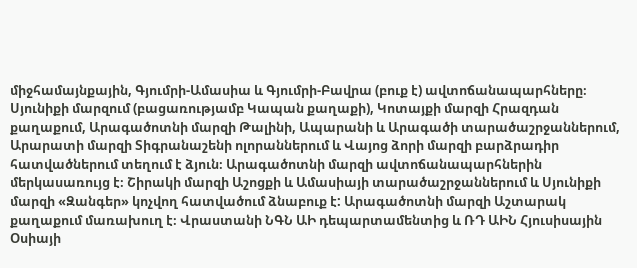միջհամայնքային, Գյումրի-Ամասիա և Գյումրի-Բավրա (բուք է) ավտոճանապարհները։ Սյունիքի մարզում (բացառությամբ Կապան քաղաքի), Կոտայքի մարզի Հրազդան քաղաքում, Արագածոտնի մարզի Թալինի, Ապարանի և Արագածի տարածաշրջաններում, Արարատի մարզի Տիգրանաշենի ոլորաններում և Վայոց ձորի մարզի բարձրադիր հատվածներում տեղում է ձյուն։ Արագածոտնի մարզի ավտոճանապարհներին մերկասառույց է։ Շիրակի մարզի Աշոցքի և Ամասիայի տարածաշրջաններում և Սյունիքի մարզի «Զանգեր» կոչվող հատվածում ձնաբուք է: Արագածոտնի մարզի Աշտարակ քաղաքում մառախուղ է։ Վրաստանի ՆԳՆ ԱԻ դեպարտամենտից և ՌԴ ԱԻՆ Հյուսիսային Օսիայի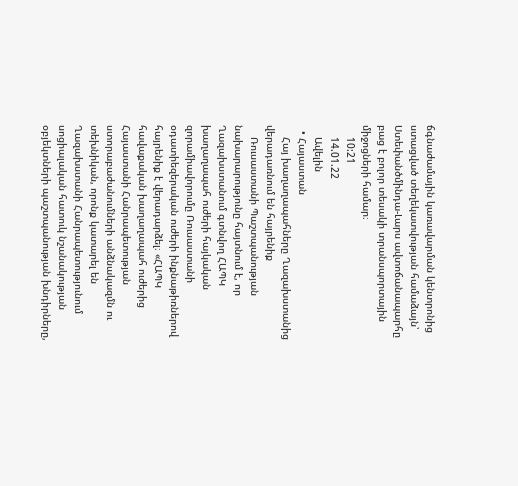ճգնաժամային կառավարման կենտրոնից ստացված տեղեկատվության համաձայն՝ Ստեփանծմինդա-Լարս ավտոճանապարհը բաց է բոլոր տեսակի տրանսպորտային միջոցների համար։
    10:21
    14.01.22
    Ավելին
  • Հայաստան
    Հայ խաղաղապահները Ղազախստանից վերադառնում են հայրենիք
    Ռուսաստանի Պաշտպանության նախարարությունը հայտնում է, որ Ղազախստանում գտնվող ՀԱՊԿ խաղաղապահ ուժերի հայկական զորամիավորումը Ռուսաստանի օդատիեզերական ուժերի ինքնաթիռներով հայրենիք է վերադարձել։ «ՀԱՊԿ հավաքական խաղաղապահ ուժերից Հայաստանի Հանրապետության ստորաբաժանումների անձնակազմն ու տեխնիկան, որոնք կատարել են Ղազախստանի Հանրապետությունում սոցիալական հատուկ նշանակության օբյեկտների պաշտպանության խնդիրները,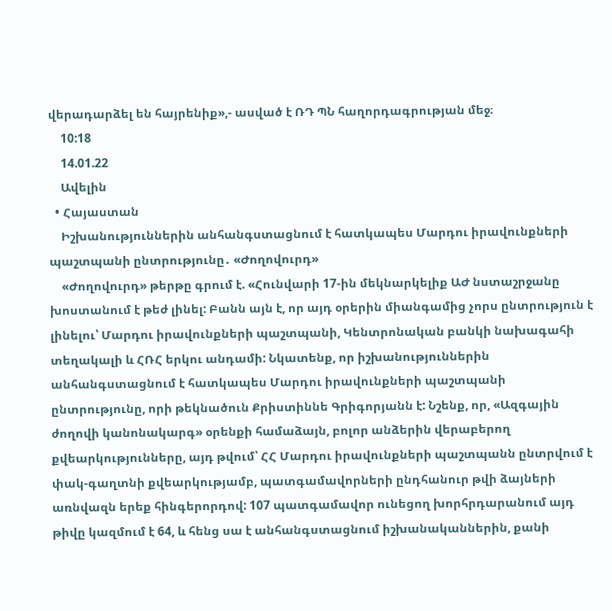վերադարձել են հայրենիք»,- ասված է ՌԴ ՊՆ հաղորդագրության մեջ։
    10:18
    14.01.22
    Ավելին
  • Հայաստան
    Իշխանություններին անհանգստացնում է հատկապես Մարդու իրավունքների պաշտպանի ընտրությունը․ «Ժողովուրդ»
    «Ժողովուրդ» թերթը գրում է. «Հունվարի 17-ին մեկնարկելիք ԱԺ նստաշրջանը խոստանում է թեժ լինել: Բանն այն է, որ այդ օրերին միանգամից չորս ընտրություն է լինելու՝ Մարդու իրավունքների պաշտպանի, Կենտրոնական բանկի նախագահի տեղակալի և ՀՌՀ երկու անդամի: Նկատենք, որ իշխանություններին անհանգստացնում է հատկապես Մարդու իրավունքների պաշտպանի ընտրությունը, որի թեկնածուն Քրիստիննե Գրիգորյանն է: Նշենք, որ, «Ազգային ժողովի կանոնակարգ» օրենքի համաձայն, բոլոր անձերին վերաբերող քվեարկությունները, այդ թվում՝ ՀՀ Մարդու իրավունքների պաշտպանն ընտրվում է փակ-գաղտնի քվեարկությամբ, պատգամավորների ընդհանուր թվի ձայների առնվազն երեք հինգերորդով: 107 պատգամավոր ունեցող խորհրդարանում այդ թիվը կազմում է 64, և հենց սա է անհանգստացնում իշխանականներին, քանի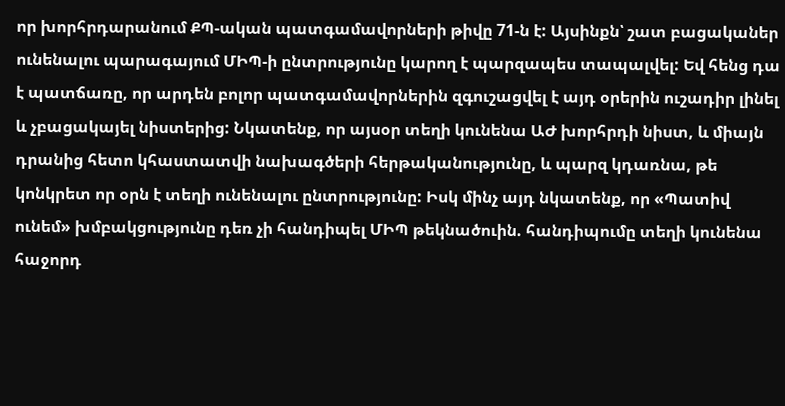որ խորհրդարանում ՔՊ-ական պատգամավորների թիվը 71-ն է: Այսինքն՝ շատ բացականեր ունենալու պարագայում ՄԻՊ-ի ընտրությունը կարող է պարզապես տապալվել: Եվ հենց դա է պատճառը, որ արդեն բոլոր պատգամավորներին զգուշացվել է այդ օրերին ուշադիր լինել և չբացակայել նիստերից: Նկատենք, որ այսօր տեղի կունենա ԱԺ խորհրդի նիստ, և միայն դրանից հետո կհաստատվի նախագծերի հերթականությունը, և պարզ կդառնա, թե կոնկրետ որ օրն է տեղի ունենալու ընտրությունը: Իսկ մինչ այդ նկատենք, որ «Պատիվ ունեմ» խմբակցությունը դեռ չի հանդիպել ՄԻՊ թեկնածուին. հանդիպումը տեղի կունենա հաջորդ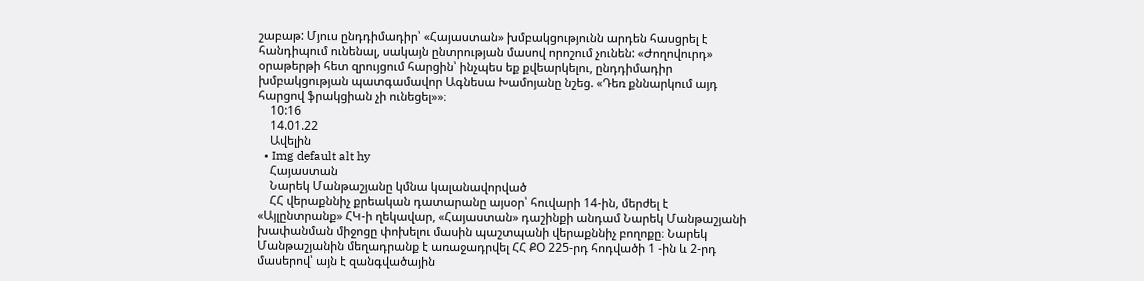շաբաթ: Մյուս ընդդիմադիր՝ «Հայաստան» խմբակցությունն արդեն հասցրել է հանդիպում ունենալ, սակայն ընտրության մասով որոշում չունեն: «Ժողովուրդ» օրաթերթի հետ զրույցում հարցին՝ ինչպես եք քվեարկելու, ընդդիմադիր խմբակցության պատգամավոր Ագնեսա Խամոյանը նշեց. «Դեռ քննարկում այդ հարցով ֆրակցիան չի ունեցել»»։
    10:16
    14.01.22
    Ավելին
  • Img default alt hy
    Հայաստան
    Նարեկ Մանթաշյանը կմնա կալանավորված
    ՀՀ վերաքննիչ քրեական դատարանը այսօր՝ հուվարի 14-ին, մերժել է «Այլընտրանք» ՀԿ-ի ղեկավար, «Հայաստան» դաշինքի անդամ Նարեկ Մանթաշյանի խափանման միջոցը փոխելու մասին պաշտպանի վերաքննիչ բողոքը։ Նարեկ Մանթաշյանին մեղադրանք է առաջադրվել ՀՀ ՔՕ 225-րդ հոդվածի 1 -ին և 2-րդ մասերով՝ այն է զանգվածային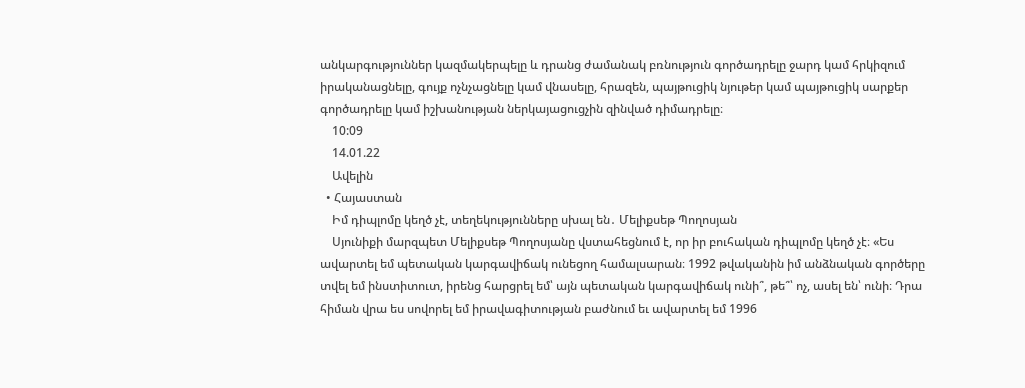անկարգություններ կազմակերպելը և դրանց ժամանակ բռնություն գործադրելը ջարդ կամ հրկիզում իրականացնելը, գույք ոչնչացնելը կամ վնասելը, հրազեն, պայթուցիկ նյութեր կամ պայթուցիկ սարքեր գործադրելը կամ իշխանության ներկայացուցչին զինված դիմադրելը։
    10:09
    14.01.22
    Ավելին
  • Հայաստան
    Իմ դիպլոմը կեղծ չէ, տեղեկությունները սխալ են․ Մելիքսեթ Պողոսյան
    Սյունիքի մարզպետ Մելիքսեթ Պողոսյանը վստահեցնում է, որ իր բուհական դիպլոմը կեղծ չէ։ «Ես ավարտել եմ պետական կարգավիճակ ունեցող համալսարան։ 1992 թվականին իմ անձնական գործերը տվել եմ ինստիտուտ, իրենց հարցրել եմ՝ այն պետական կարգավիճակ ունի՞, թե՞՝ ոչ, ասել են՝ ունի։ Դրա հիման վրա ես սովորել եմ իրավագիտության բաժնում եւ ավարտել եմ 1996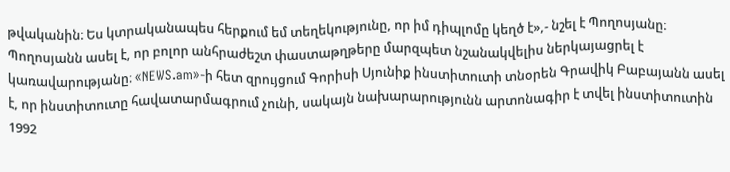թվականին։ Ես կտրականապես հերքում եմ տեղեկությունը, որ իմ դիպլոմը կեղծ է»,- նշել է Պողոսյանը։ Պողոսյանն ասել է, որ բոլոր անհրաժեշտ փաստաթղթերը մարզպետ նշանակվելիս ներկայացրել է կառավարությանը։ «NEWS.am»-ի հետ զրույցում Գորիսի Սյունիք ինստիտուտի տնօրեն Գրավիկ Բաբայանն ասել է, որ ինստիտուտը հավատարմագրում չունի, սակայն նախարարությունն արտոնագիր է տվել ինստիտուտին 1992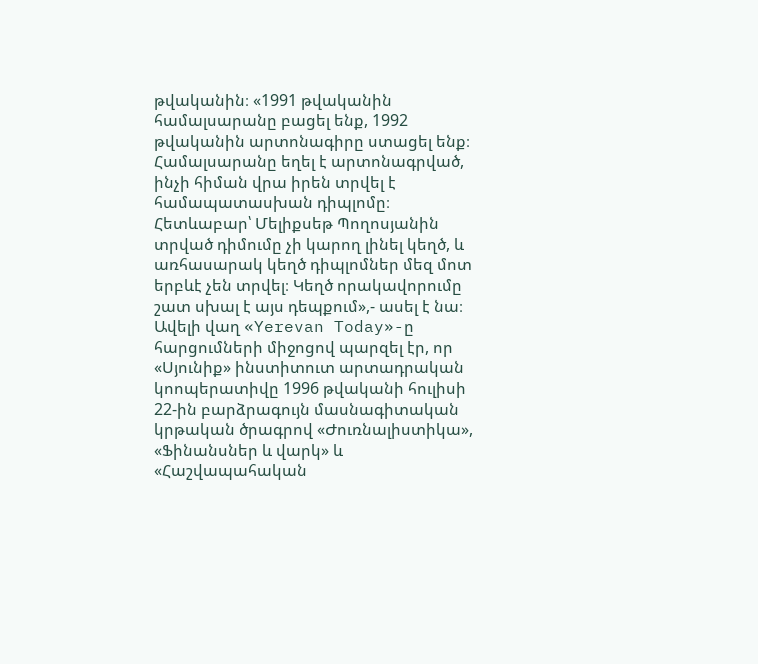թվականին։ «1991 թվականին համալսարանը բացել ենք, 1992 թվականին արտոնագիրը ստացել ենք։ Համալսարանը եղել է արտոնագրված, ինչի հիման վրա իրեն տրվել է համապատասխան դիպլոմը։ Հետևաբար՝ Մելիքսեթ Պողոսյանին տրված դիմումը չի կարող լինել կեղծ, և առհասարակ կեղծ դիպլոմներ մեզ մոտ երբևէ չեն տրվել։ Կեղծ որակավորումը շատ սխալ է այս դեպքում»,- ասել է նա։ Ավելի վաղ «Yerevan Today»-ը հարցումների միջոցով պարզել էր, որ «Սյունիք» ինստիտուտ արտադրական կոոպերատիվը 1996 թվականի հուլիսի 22-ին բարձրագույն մասնագիտական կրթական ծրագրով «Ժուռնալիստիկա», «Ֆինանսներ և վարկ» և «Հաշվապահական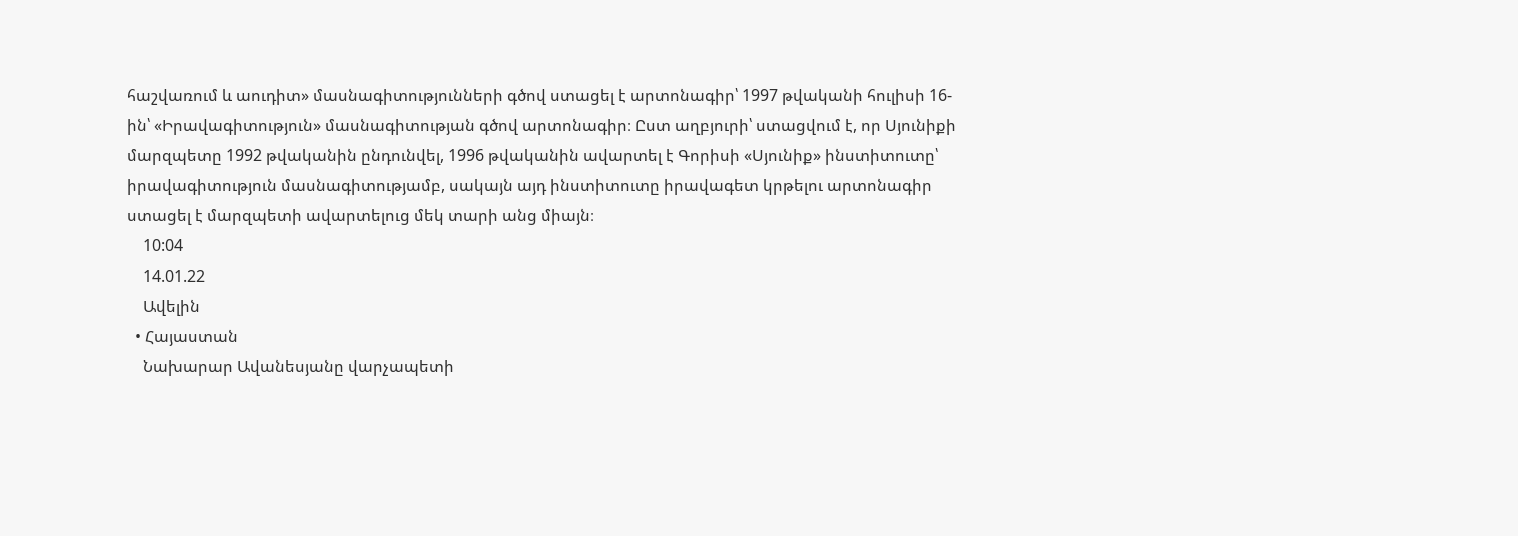հաշվառում և աուդիտ» մասնագիտությունների գծով ստացել է արտոնագիր՝ 1997 թվականի հուլիսի 16-ին՝ «Իրավագիտություն» մասնագիտության գծով արտոնագիր։ Ըստ աղբյուրի՝ ստացվում է, որ Սյունիքի մարզպետը 1992 թվականին ընդունվել, 1996 թվականին ավարտել է Գորիսի «Սյունիք» ինստիտուտը՝ իրավագիտություն մասնագիտությամբ, սակայն այդ ինստիտուտը իրավագետ կրթելու արտոնագիր ստացել է մարզպետի ավարտելուց մեկ տարի անց միայն։
    10:04
    14.01.22
    Ավելին
  • Հայաստան
    Նախարար Ավանեսյանը վարչապետի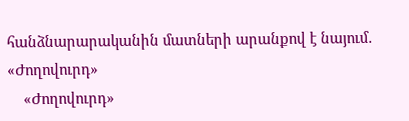հանձնարարականին մատների արանքով է նայում․ «Ժողովուրդ»
    «Ժողովուրդ»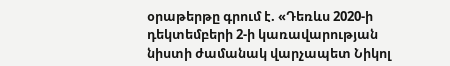օրաթերթը գրում է. «Դեռևս 2020-ի դեկտեմբերի 2-ի կառավարության նիստի ժամանակ վարչապետ Նիկոլ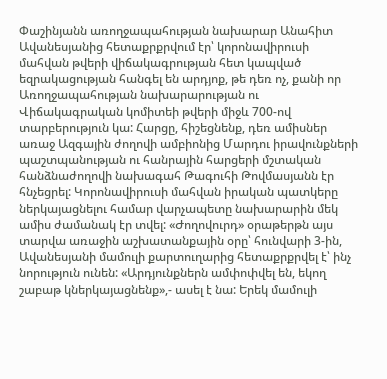Փաշինյանն առողջապահության նախարար Անահիտ Ավանեսյանից հետաքրքրվում էր՝ կորոնավիրուսի մահվան թվերի վիճակագրության հետ կապված եզրակացության հանգել են արդյոք, թե դեռ ոչ, քանի որ Առողջապահության նախարարության ու Վիճակագրական կոմիտեի թվերի միջև 700-ով տարբերություն կա: Հարցը, հիշեցնենք, դեռ ամիսներ առաջ Ազգային ժողովի ամբիոնից Մարդու իրավունքների պաշտպանության ու հանրային հարցերի մշտական հանձնաժողովի նախագահ Թագուհի Թովմասյանն էր հնչեցրել: Կորոնավիրուսի մահվան իրական պատկերը ներկայացնելու համար վարչապետը նախարարին մեկ ամիս ժամանակ էր տվել: «Ժողովուրդ» օրաթերթն այս տարվա առաջին աշխատանքային օրը՝ հունվարի 3-ին, Ավանեսյանի մամուլի քարտուղարից հետաքրքրվել է՝ ինչ նորություն ունեն: «Արդյունքներն ամփոփվել են, եկող շաբաթ կներկայացնենք»,- ասել է նա: Երեկ մամուլի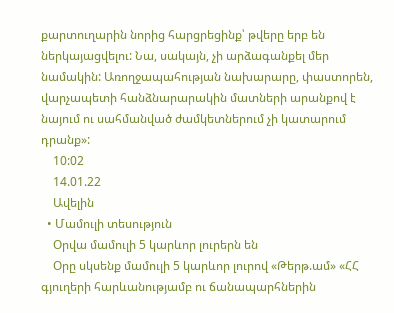քարտուղարին նորից հարցրեցինք՝ թվերը երբ են ներկայացվելու: Նա, սակայն, չի արձագանքել մեր նամակին: Առողջապահության նախարարը, փաստորեն, վարչապետի հանձնարարակին մատների արանքով է նայում ու սահմանված ժամկետներում չի կատարում դրանք»:
    10:02
    14.01.22
    Ավելին
  • Մամուլի տեսություն
    Օրվա մամուլի 5 կարևոր լուրերն են
    Օրը սկսենք մամուլի 5 կարևոր լուրով «Թերթ.ամ» «ՀՀ գյուղերի հարևանությամբ ու ճանապարհներին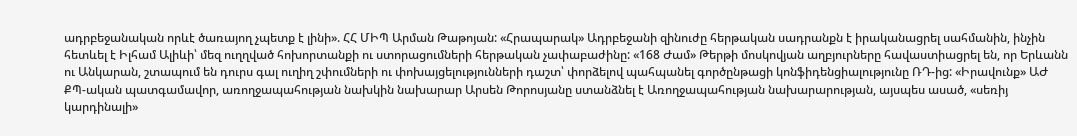ադրբեջանական որևէ ծառայող չպետք է լինի». ՀՀ ՄԻՊ Արման Թաթոյան: «Հրապարակ» Ադրբեջանի զինուժը հերթական սադրանքն է իրականացրել սահմանին, ինչին հետևել է Իլհամ Ալիևի՝ մեզ ուղղված հոխորտանքի ու ստորացումների հերթական չափաբաժինը: «168 Ժամ» Թերթի մոսկովյան աղբյուրները հավաստիացրել են, որ Երևանն ու Անկարան, շտապում են դուրս գալ ուղիղ շփումների ու փոխայցելությունների դաշտ՝ փորձելով պահպանել գործընթացի կոնֆիդենցիալությունը ՌԴ-ից: «Իրավունք» ԱԺ ՔՊ-ական պատգամավոր, առողջապահության նախկին նախարար Արսեն Թորոսյանը ստանձնել է Առողջապահության նախարարության, այսպես ասած, «սեռիյ կարդինալի»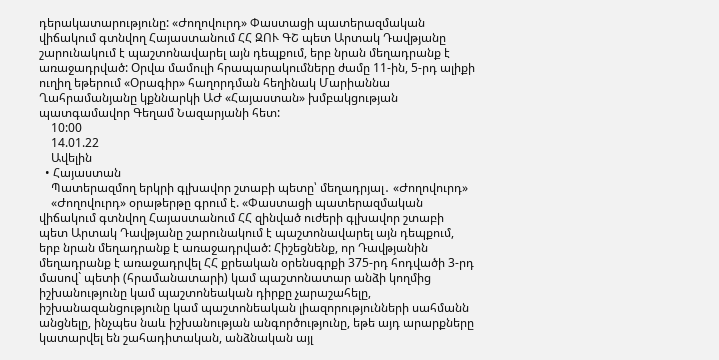դերակատարությունը: «Ժողովուրդ» Փաստացի պատերազմական վիճակում գտնվող Հայաստանում ՀՀ ԶՈՒ ԳՇ պետ Արտակ Դավթյանը շարունակում է պաշտոնավարել այն դեպքում, երբ նրան մեղադրանք է առաջադրված: Օրվա մամուլի հրապարակումները ժամը 11-ին, 5-րդ ալիքի ուղիղ եթերում «Օրագիր» հաղորդման հեղինակ Մարիաննա Ղահրամանյանը կքննարկի ԱԺ «Հայաստան» խմբակցության պատգամավոր Գեղամ Նազարյանի հետ:
    10:00
    14.01.22
    Ավելին
  • Հայաստան
    Պատերազմող երկրի գլխավոր շտաբի պետը՝ մեղադրյալ․ «Ժողովուրդ»
    «Ժողովուրդ» օրաթերթը գրում է. «Փաստացի պատերազմական վիճակում գտնվող Հայաստանում ՀՀ զինված ուժերի գլխավոր շտաբի պետ Արտակ Դավթյանը շարունակում է պաշտոնավարել այն դեպքում, երբ նրան մեղադրանք է առաջադրված: Հիշեցնենք, որ Դավթյանին մեղադրանք է առաջադրվել ՀՀ քրեական օրենսգրքի 375-րդ հոդվածի 3-րդ մասով` պետի (հրամանատարի) կամ պաշտոնատար անձի կողմից իշխանությունը կամ պաշտոնեական դիրքը չարաշահելը, իշխանազանցությունը կամ պաշտոնեական լիազորությունների սահմանն անցնելը, ինչպես նաև իշխանության անգործությունը, եթե այդ արարքները կատարվել են շահադիտական, անձնական այլ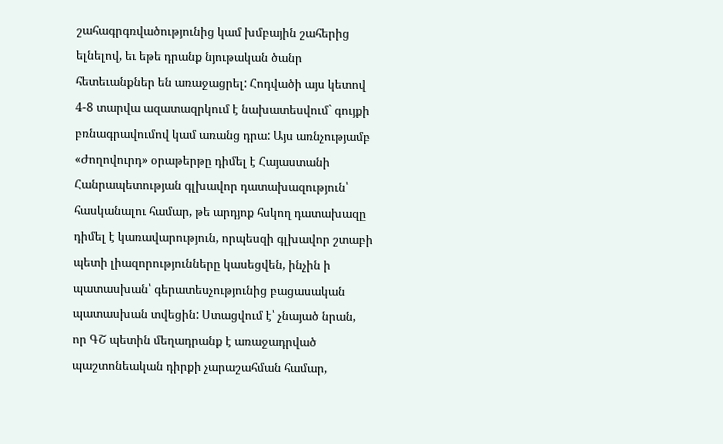շահագրգռվածությունից կամ խմբային շահերից ելնելով, եւ եթե դրանք նյութական ծանր հետեւանքներ են առաջացրել: Հոդվածի այս կետով 4-8 տարվա ազատազրկում է նախատեսվում` գույքի բռնագրավումով կամ առանց դրա: Այս առնչությամբ «Ժողովուրդ» օրաթերթը դիմել է Հայաստանի Հանրապետության գլխավոր դատախազություն՝ հասկանալու համար, թե արդյոք հսկող դատախազը դիմել է կառավարություն, որպեսզի գլխավոր շտաբի պետի լիազորությունները կասեցվեն, ինչին ի պատասխան՝ գերատեսչությունից բացասական պատասխան տվեցին: Ստացվում է՝ չնայած նրան, որ ԳՇ պետին մեղադրանք է առաջադրված պաշտոնեական դիրքի չարաշահման համար,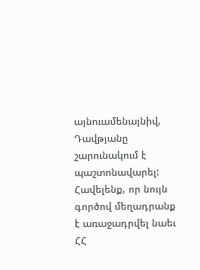այնուամենայնիվ, Դավթյանը շարունակում է պաշտոնավարել: Հավելենք, որ նույն գործով մեղադրանք է առաջադրվել նաեւ ՀՀ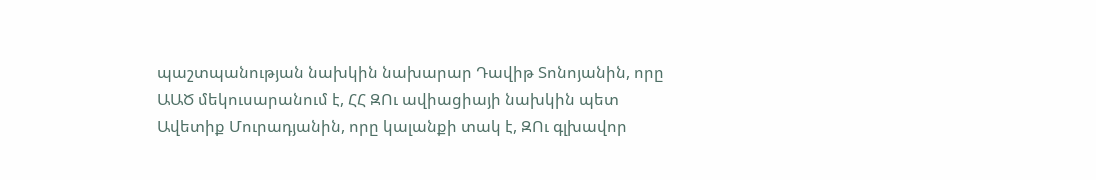պաշտպանության նախկին նախարար Դավիթ Տոնոյանին, որը ԱԱԾ մեկուսարանում է, ՀՀ ԶՈւ ավիացիայի նախկին պետ Ավետիք Մուրադյանին, որը կալանքի տակ է, ԶՈւ գլխավոր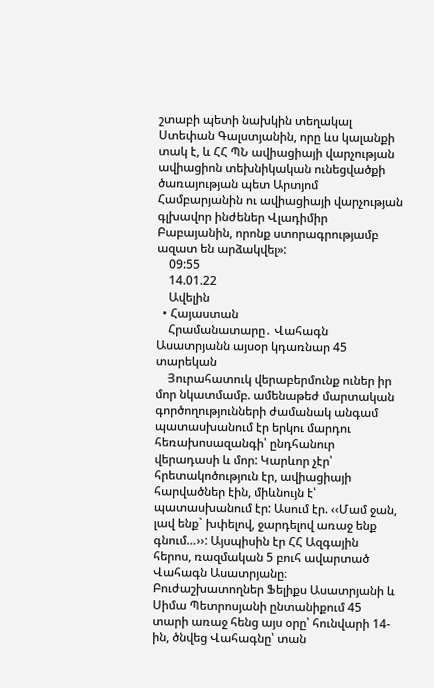շտաբի պետի նախկին տեղակալ Ստեփան Գալստյանին, որը ևս կալանքի տակ է, և ՀՀ ՊՆ ավիացիայի վարչության ավիացիոն տեխնիկական ունեցվածքի ծառայության պետ Արտյոմ Համբարյանին ու ավիացիայի վարչության գլխավոր ինժեներ Վլադիմիր Բաբայանին, որոնք ստորագրությամբ ազատ են արձակվել»:
    09:55
    14.01.22
    Ավելին
  • Հայաստան
    Հրամանատարը․ Վահագն Ասատրյանն այսօր կդառնար 45 տարեկան
    Յուրահատուկ վերաբերմունք ուներ իր մոր նկատմամբ. ամենաթեժ մարտական գործողությունների ժամանակ անգամ պատասխանում էր երկու մարդու հեռախոսազանգի՝ ընդհանուր վերադասի և մոր: Կարևոր չէր՝ հրետակոծություն էր, ավիացիայի հարվածներ էին, միևնույն է՝ պատասխանում էր: Ասում էր. ‹‹Մամ ջան, լավ ենք` խփելով, ջարդելով առաջ ենք գնում…››: Այսպիսին էր ՀՀ Ազգային հերոս, ռազմական 5 բուհ ավարտած Վահագն Ասատրյանը։ Բուժաշխատողներ Ֆելիքս Ասատրյանի և Սիմա Պետրոսյանի ընտանիքում 45 տարի առաջ հենց այս օրը՝ հունվարի 14-ին, ծնվեց Վահագնը՝ տան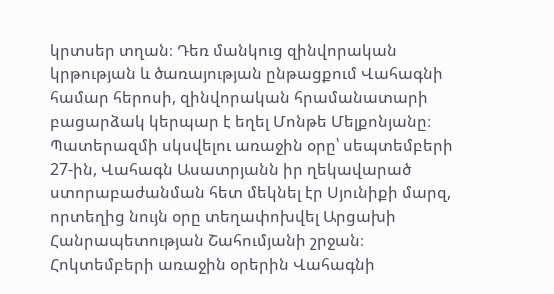կրտսեր տղան։ Դեռ մանկուց զինվորական կրթության և ծառայության ընթացքում Վահագնի համար հերոսի, զինվորական հրամանատարի բացարձակ կերպար է եղել Մոնթե Մելքոնյանը։ Պատերազմի սկսվելու առաջին օրը՝ սեպտեմբերի 27-ին, Վահագն Ասատրյանն իր ղեկավարած ստորաբաժանման հետ մեկնել էր Սյունիքի մարզ, որտեղից նույն օրը տեղափոխվել Արցախի Հանրապետության Շահումյանի շրջան։ Հոկտեմբերի առաջին օրերին Վահագնի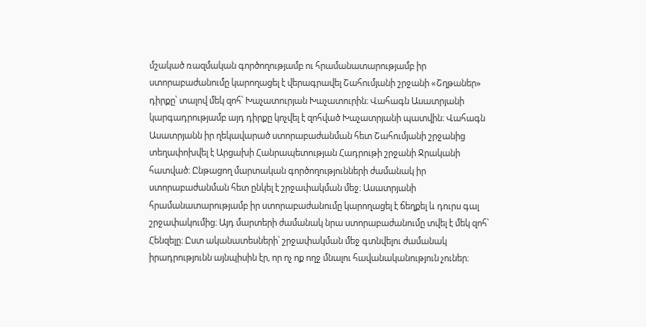մշակած ռազմական գործողությամբ ու հրամանատարությամբ իր ստորաբաժանումը կարողացել է վերագրավել Շահումյանի շրջանի «Շղթաներ» դիրքը՝ տալով մեկ զոհ՝ Խաչատուրյան Խաչատուրին։ Վահագն Ասատրյանի կարգադրությամբ այդ դիրքը կոչվել է զոհված Խաչատրյանի պատվին։ Վահագն Ասատրյանն իր ղեկավարած ստորաբաժանման հետ Շահումյանի շրջանից տեղափոխվել է Արցախի Հանրապետության Հադրութի շրջանի Ջրականի հատված։ Ընթացող մարտական գործողությունների ժամանակ իր ստորաբաժանման հետ ընկել է շրջափակման մեջ։ Ասատրյանի հրամանատարությամբ իր ստորաբաժանումը կարողացել է ճեղքել և դուրս գալ շրջափակումից։ Այդ մարտերի ժամանակ նրա ստորաբաժանումը տվել է մեկ զոհ՝ Հենզելը։ Ըստ ականատեսների՝ շրջափակման մեջ գտնվելու ժամանակ իրադրությունն այնպիսին էր, որ ոչ ոք ողջ մնալու հավանականություն չուներ։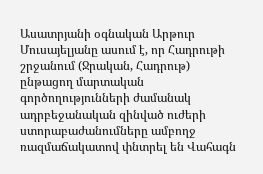Ասատրյանի օգնական Արթուր Մուսայելյանը ասում է, որ Հադրութի շրջանում (Ջրական, Հադրութ) ընթացող մարտական գործողությունների ժամանակ ադրբեջանական զինված ուժերի ստորաբաժանումները ամբողջ ռազմաճակատով փնտրել են Վահագն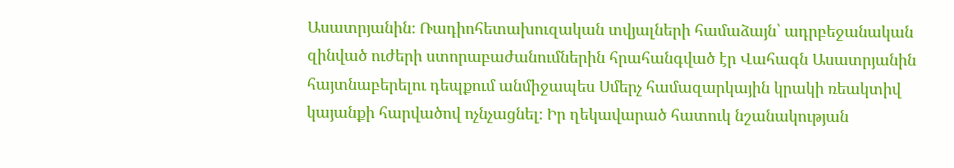Ասատրյանին։ Ռադիոհետախուզական տվյալների համաձայն՝ ադրբեջանական զինված ուժերի ստորաբաժանումներին հրահանգված էր Վահագն Ասատրյանին հայտնաբերելու դեպքում անմիջապես Սմերչ համազարկային կրակի ռեակտիվ կայանքի հարվածով ոչնչացնել։ Իր ղեկավարած հատուկ նշանակության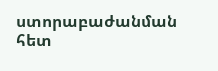ստորաբաժանման հետ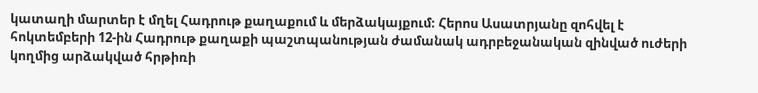կատաղի մարտեր է մղել Հադրութ քաղաքում և մերձակայքում։ Հերոս Ասատրյանը զոհվել է հոկտեմբերի 12-ին Հադրութ քաղաքի պաշտպանության ժամանակ ադրբեջանական զինված ուժերի կողմից արձակված հրթիռի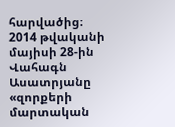հարվածից։ 2014 թվականի մայիսի 28-ին Վահագն Ասատրյանը «զորքերի մարտական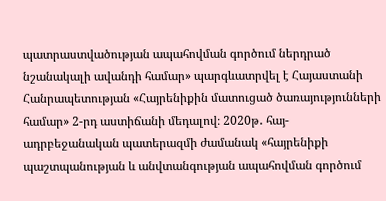պատրաստվածության ապահովման գործում ներդրած նշանակալի ավանդի համար» պարգևատրվել է Հայաստանի Հանրապետության «Հայրենիքին մատուցած ծառայությունների համար» 2-րդ աստիճանի մեդալով։ 2020թ․ հայ-ադրբեջանական պատերազմի ժամանակ «հայրենիքի պաշտպանության և անվտանգության ապահովման գործում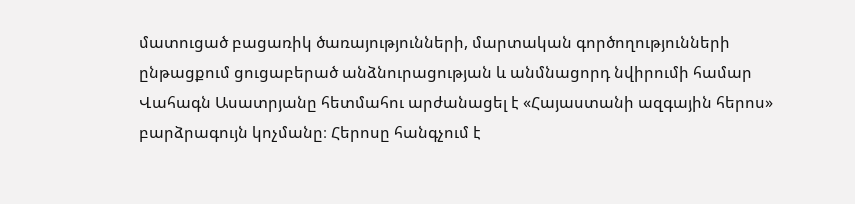մատուցած բացառիկ ծառայությունների, մարտական գործողությունների ընթացքում ցուցաբերած անձնուրացության և անմնացորդ նվիրումի համար Վահագն Ասատրյանը հետմահու արժանացել է «Հայաստանի ազգային հերոս» բարձրագույն կոչմանը։ Հերոսը հանգչում է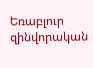Եռաբլուր զինվորական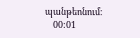պանթեոնում։
    00:01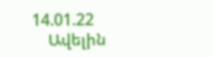14.01.22
    Ավելին